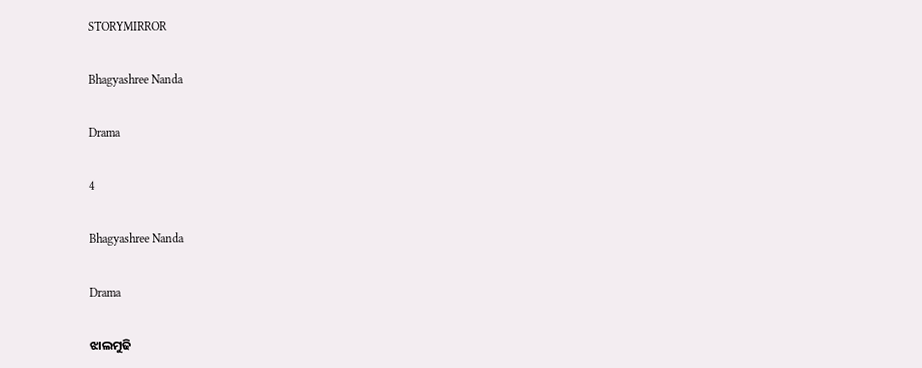STORYMIRROR

Bhagyashree Nanda

Drama

4

Bhagyashree Nanda

Drama

ଝାଲମୁଢି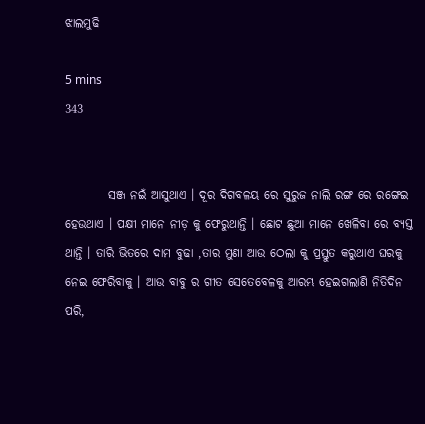ଝାଲମୁଢି

5 mins
343


         ସଞ୍ଜ ନଇଁ ଆସୁଥାଏ । ଦୂର ଦିଗବଳୟ ରେ ସୁରୁଜ ନାଲି ରଙ୍ଗ ରେ ରଙ୍ଗେଇ ହେଉଥାଏ । ପକ୍ଷୀ ମାନେ ନୀଡ଼ କୁ ଫେରୁଥାନ୍ତି । ଛୋଟ ଛୁଆ ମାନେ ଖେଳିବା ରେ ବ୍ୟସ୍ତ ଥାନ୍ତି । ତାରି ଭିତରେ ଦାମ ବୁଢା ,ତାର ମୁଣା ଆଉ ଠେଲା କୁ ପ୍ରସ୍ତୁତ କରୁଥାଏ ଘରକୁ ନେଇ ଫେରିବାକୁ । ଆଉ ବାବୁ ର ଗୀତ ସେତେବେଳକୁ ଆରମ୍ଭ ହେଇଗଲାଣି ନିତିଦିନ ପରି,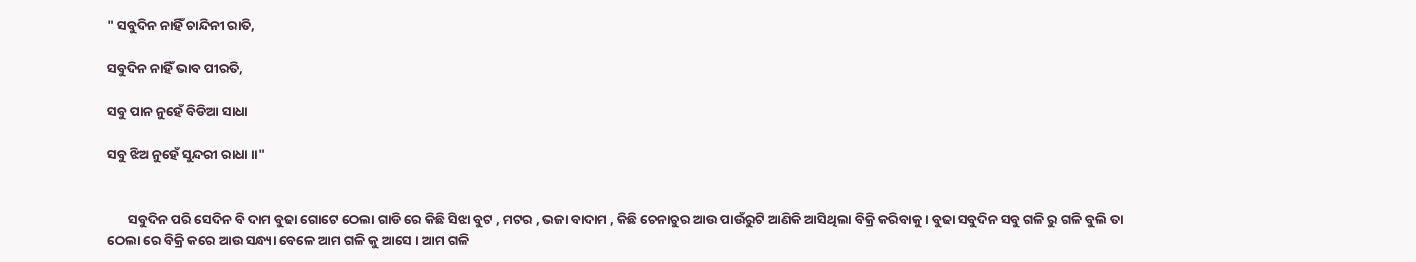" ସବୁଦିନ ନାହିଁ ଚାନ୍ଦିନୀ ରାତି,

ସବୁଦିନ ନାହିଁ ଭାବ ପୀରତି,

ସବୁ ପାନ ନୁହେଁ ବିଡିଆ ସାଧା

ସବୁ ଝିଅ ନୁହେଁ ସୁନ୍ଦରୀ ରାଧା ।।"


       ସବୁଦିନ ପରି ସେଦିନ ବି ଦାମ ବୁଢା ଗୋଟେ ଠେଲା ଗାଡି ରେ କିଛି ସିଝା ବୁଟ , ମଟର , ଭଜା ବାଦାମ , କିଛି ଚେନାଚୁର ଆଉ ପାଉଁରୁଟି ଆଣିକି ଆସିଥିଲା ବିକ୍ରି କରିବାକୁ । ବୁଢା ସବୁଦିନ ସବୁ ଗଳି ରୁ ଗଳି ବୁଲି ତା ଠେଲା ରେ ବିକ୍ରି କରେ ଆଉ ସନ୍ଧ୍ୟା ବେଳେ ଆମ ଗଳି କୁ ଆସେ । ଆମ ଗଳି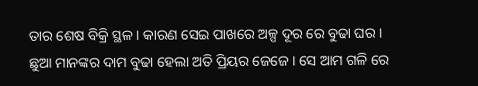ତାର ଶେଷ ବିକ୍ରି ସ୍ଥଳ । କାରଣ ସେଇ ପାଖରେ ଅଳ୍ପ ଦୂର ରେ ବୁଢା ଘର । ଛୁଆ ମାନଙ୍କର ଦାମ ବୁଢା ହେଲା ଅତି ପ୍ରିୟର ଜେଜେ । ସେ ଆମ ଗଳି ରେ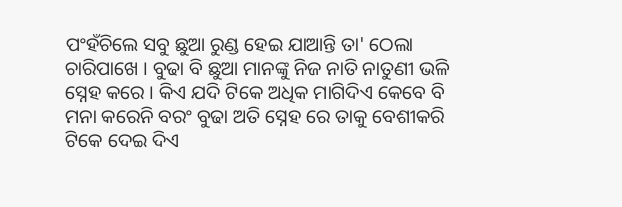ପଂହଁଚିଲେ ସବୁ ଛୁଆ ରୁଣ୍ଡ ହେଇ ଯାଆନ୍ତି ତା' ଠେଲା ଚାରିପାଖେ । ବୁଢା ବି ଛୁଆ ମାନଙ୍କୁ ନିଜ ନାତି ନାତୁଣୀ ଭଳି ସ୍ନେହ କରେ । କିଏ ଯଦି ଟିକେ ଅଧିକ ମାଗିଦିଏ କେବେ ବି ମନା କରେନି ବରଂ ବୁଢା ଅତି ସ୍ନେହ ରେ ତାକୁ ବେଶୀକରି ଟିକେ ଦେଇ ଦିଏ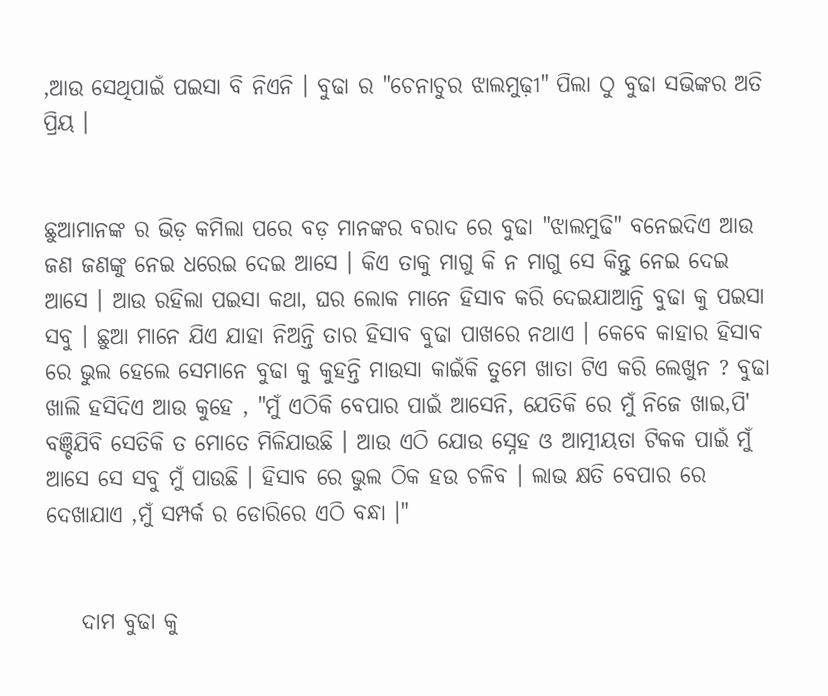,ଆଉ ସେଥିପାଇଁ ପଇସା ବି ନିଏନି । ବୁଢା ର "ଚେନାଚୁର ଝାଲମୁଢ଼ୀ" ପିଲା ଠୁ ବୁଢା ସଭିଙ୍କର ଅତି ପ୍ରିୟ ।


ଛୁଆମାନଙ୍କ ର ଭିଡ଼ କମିଲା ପରେ ବଡ଼ ମାନଙ୍କର ବରାଦ ରେ ବୁଢା "ଝାଲମୁଢି" ବନେଇଦିଏ ଆଉ ଜଣ ଜଣଙ୍କୁ ନେଇ ଧରେଇ ଦେଇ ଆସେ । କିଏ ତାକୁ ମାଗୁ କି ନ ମାଗୁ ସେ କିନ୍ତୁ ନେଇ ଦେଇ ଆସେ । ଆଉ ରହିଲା ପଇସା କଥା, ଘର ଲୋକ ମାନେ ହିସାବ କରି ଦେଇଯାଆନ୍ତି ବୁଢା କୁ ପଇସା ସବୁ । ଛୁଆ ମାନେ ଯିଏ ଯାହା ନିଅନ୍ତି ତାର ହିସାବ ବୁଢା ପାଖରେ ନଥାଏ । କେବେ କାହାର ହିସାବ ରେ ଭୁଲ ହେଲେ ସେମାନେ ବୁଢା କୁ କୁହନ୍ତି ମାଉସା କାଇଁକି ତୁମେ ଖାତା ଟିଏ କରି ଲେଖୁନ ? ବୁଢା ଖାଲି ହସିଦିଏ ଆଉ କୁହେ , "ମୁଁ ଏଠିକି ବେପାର ପାଇଁ ଆସେନି, ଯେତିକି ରେ ମୁଁ ନିଜେ ଖାଇ,ପି' ବଞ୍ଚିଯିବି ସେତିକି ତ ମୋତେ ମିଳିଯାଉଛି । ଆଉ ଏଠି ଯୋଉ ସ୍ନେହ ଓ ଆତ୍ମୀୟତା ଟିକକ ପାଇଁ ମୁଁ ଆସେ ସେ ସବୁ ମୁଁ ପାଉଛି । ହିସାବ ରେ ଭୁଲ ଠିକ ହଉ ଚଳିବ । ଲାଭ କ୍ଷତି ବେପାର ରେ ଦେଖାଯାଏ ,ମୁଁ ସମ୍ପର୍କ ର ଡୋରିରେ ଏଠି ବନ୍ଧା ।"


    ଦାମ ବୁଢା କୁ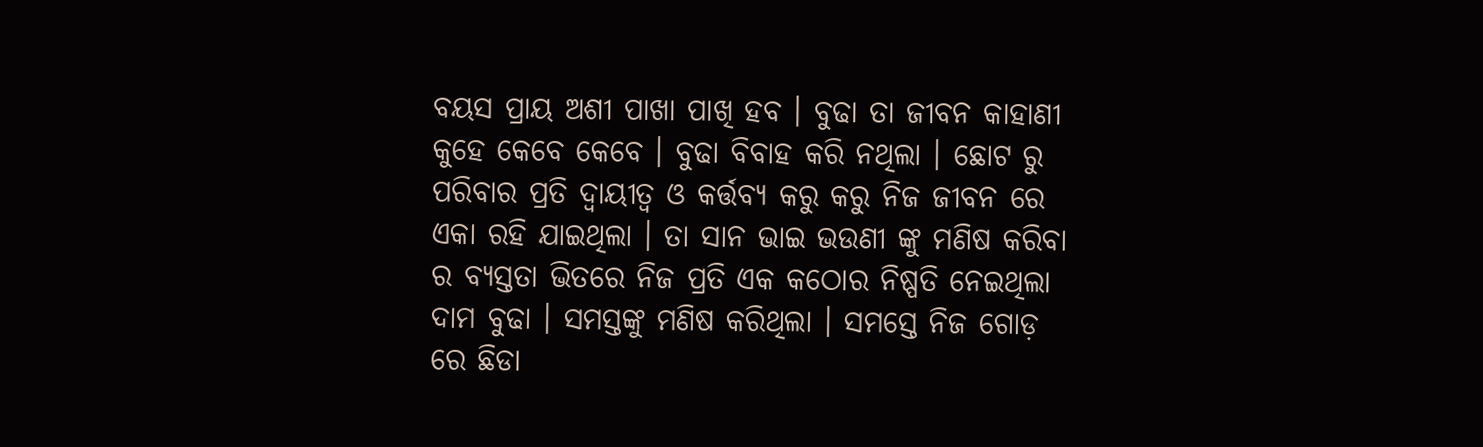ବୟସ ପ୍ରାୟ ଅଶୀ ପାଖା ପାଖି ହବ । ବୁଢା ତା ଜୀବନ କାହାଣୀ କୁହେ କେବେ କେବେ । ବୁଢା ବିବାହ କରି ନଥିଲା । ଛୋଟ ରୁ ପରିବାର ପ୍ରତି ଦ୍ବାୟୀତ୍ବ ଓ କର୍ତ୍ତବ୍ୟ କରୁ କରୁ ନିଜ ଜୀବନ ରେ ଏକା ରହି ଯାଇଥିଲା । ତା ସାନ ଭାଇ ଭଉଣୀ ଙ୍କୁ ମଣିଷ କରିବା ର ବ୍ୟସ୍ତତା ଭିତରେ ନିଜ ପ୍ରତି ଏକ କଠୋର ନିଷ୍ପତି ନେଇଥିଲା ଦାମ ବୁଢା । ସମସ୍ତଙ୍କୁ ମଣିଷ କରିଥିଲା । ସମସ୍ତେ ନିଜ ଗୋଡ଼ ରେ ଛିଡା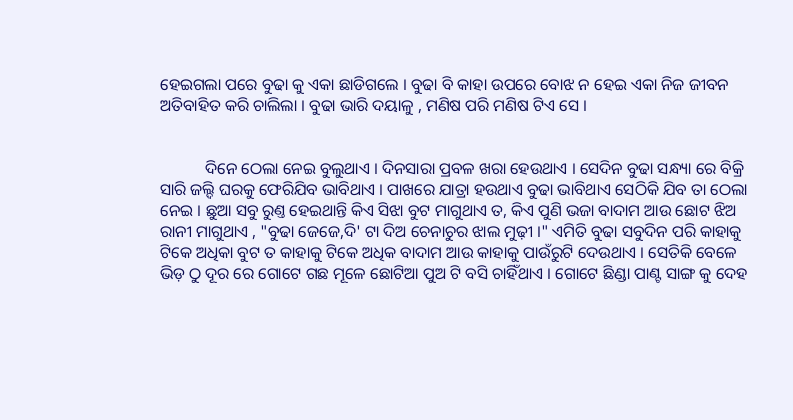ହେଇଗଲା ପରେ ବୁଢା କୁ ଏକା ଛାଡିଗଲେ । ବୁଢା ବି କାହା ଉପରେ ବୋଝ ନ ହେଇ ଏକା ନିଜ ଜୀବନ ଅତିବାହିତ କରି ଚାଲିଲା । ବୁଢା ଭାରି ଦୟାଳୁ , ମଣିଷ ପରି ମଣିଷ ଟିଏ ସେ ।


           ଦିନେ ଠେଲା ନେଇ ବୁଲୁଥାଏ । ଦିନସାରା ପ୍ରବଳ ଖରା ହେଉଥାଏ । ସେଦିନ ବୁଢା ସନ୍ଧ୍ୟା ରେ ବିକ୍ରି ସାରି ଜଲ୍ଦି ଘରକୁ ଫେରିଯିବ ଭାବିଥାଏ । ପାଖରେ ଯାତ୍ରା ହଉଥାଏ ବୁଢା ଭାବିଥାଏ ସେଠିକି ଯିବ ତା ଠେଲା ନେଇ । ଛୁଆ ସବୁ ରୁଣ୍ତ ହେଇଥାନ୍ତି କିଏ ସିଝା ବୁଟ ମାଗୁଥାଏ ତ, କିଏ ପୁଣି ଭଜା ବାଦାମ ଆଉ ଛୋଟ ଝିଅ ରାନୀ ମାଗୁଥାଏ , "ବୁଢା ଜେଜେ,ଦି' ଟା ଦିଅ ଚେନାଚୁର ଝାଲ ମୁଢ଼ୀ ।" ଏମିତି ବୁଢା ସବୁଦିନ ପରି କାହାକୁ ଟିକେ ଅଧିକା ବୁଟ ତ କାହାକୁ ଟିକେ ଅଧିକ ବାଦାମ ଆଉ କାହାକୁ ପାଉଁରୁଟି ଦେଉଥାଏ । ସେତିକି ବେଳେ  ଭିଡ଼ ଠୁ ଦୂର ରେ ଗୋଟେ ଗଛ ମୂଳେ ଛୋଟିଆ ପୁଅ ଟି ବସି ଚାହିଁଥାଏ । ଗୋଟେ ଛିଣ୍ଡା ପାଣ୍ଟ ସାଙ୍ଗ କୁ ଦେହ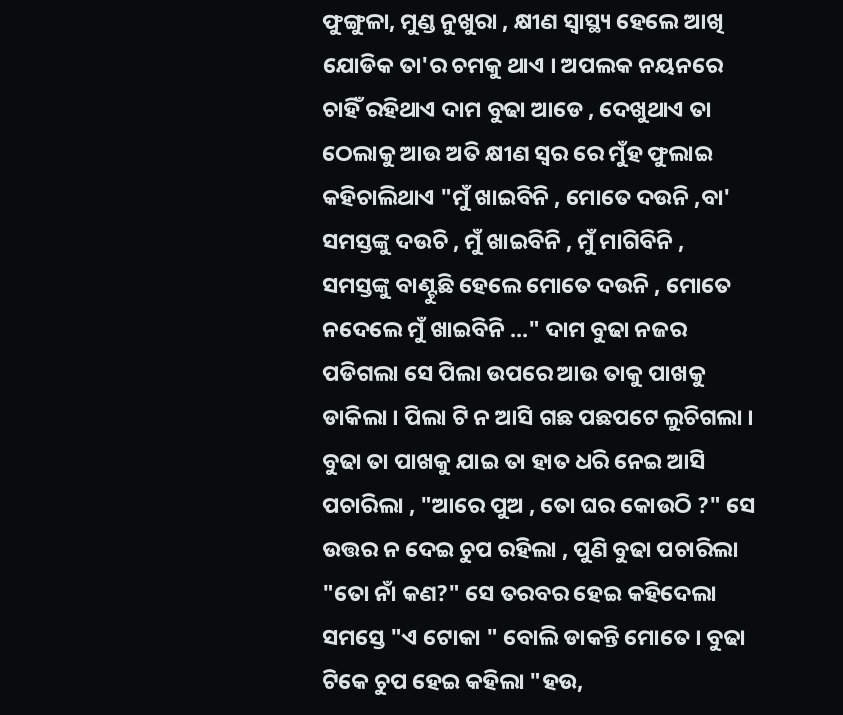ଫୁଙ୍ଗୁଳା, ମୁଣ୍ଡ ନୁଖୁରା , କ୍ଷୀଣ ସ୍ବାସ୍ଥ୍ୟ ହେଲେ ଆଖି ଯୋଡିକ ତା'ର ଚମକୁ ଥାଏ । ଅପଲକ ନୟନରେ ଚାହିଁ ରହିଥାଏ ଦାମ ବୁଢା ଆଡେ , ଦେଖୁଥାଏ ତା ଠେଲାକୁ ଆଉ ଅତି କ୍ଷୀଣ ସ୍ୱର ରେ ମୁଁହ ଫୁଲାଇ କହିଚାଲିଥାଏ "ମୁଁ ଖାଇବିନି , ମୋତେ ଦଉନି ,ବା' ସମସ୍ତଙ୍କୁ ଦଉଚି , ମୁଁ ଖାଇବିନି , ମୁଁ ମାଗିବିନି , ସମସ୍ତଙ୍କୁ ବାଣ୍ଟୁଛି ହେଲେ ମୋତେ ଦଉନି , ମୋତେ ନଦେଲେ ମୁଁ ଖାଇବିନି ..." ଦାମ ବୁଢା ନଜର ପଡିଗଲା ସେ ପିଲା ଉପରେ ଆଉ ତାକୁ ପାଖକୁ ଡାକିଲା । ପିଲା ଟି ନ ଆସି ଗଛ ପଛପଟେ ଲୁଚିଗଲା । ବୁଢା ତା ପାଖକୁ ଯାଇ ତା ହାତ ଧରି ନେଇ ଆସି ପଚାରିଲା , "ଆରେ ପୁଅ , ତୋ ଘର କୋଉଠି ?" ସେ ଉତ୍ତର ନ ଦେଇ ଚୁପ ରହିଲା , ପୁଣି ବୁଢା ପଚାରିଲା "ତୋ ନାଁ କଣ?" ସେ ତରବର ହେଇ କହିଦେଲା ସମସ୍ତେ "ଏ ଟୋକା " ବୋଲି ଡାକନ୍ତି ମୋତେ । ବୁଢା ଟିକେ ଚୁପ ହେଇ କହିଲା "ହଉ,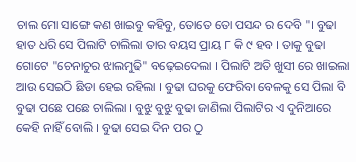ଚାଲ ମୋ ସାଙ୍ଗେ କଣ ଖାଇବୁ କହିବୁ, ତୋତେ ତୋ ପସନ୍ଦ ର ଦେବି "। ବୁଢା ହାତ ଧରି ସେ ପିଲାଟି ଚାଲିଲା ତାର ବୟସ ପ୍ରାୟ ୮ କି ୯ ହବ । ତାକୁ ବୁଢା ଗୋଟେ "ଚେନାଚୁର ଝାଲମୁଢି" ବଢ଼େଇଦେଲା । ପିଲାଟି ଅତି ଖୁସୀ ରେ ଖାଇଲା ଆଉ ସେଇଠି ଛିଡା ହେଇ ରହିଲା । ବୁଢା ଘରକୁ ଫେରିବା ବେଳକୁ ସେ ପିଲା ବି ବୁଢା ପଛେ ପଛେ ଚାଲିଲା । ବୁଝୁ ବୁଝୁ ବୁଢା ଜାଣିଲା ପିଲାଟିର ଏ ଦୁନିଆରେ କେହି ନାହିଁ ବୋଲି । ବୁଢା ସେଇ ଦିନ ପର ଠୁ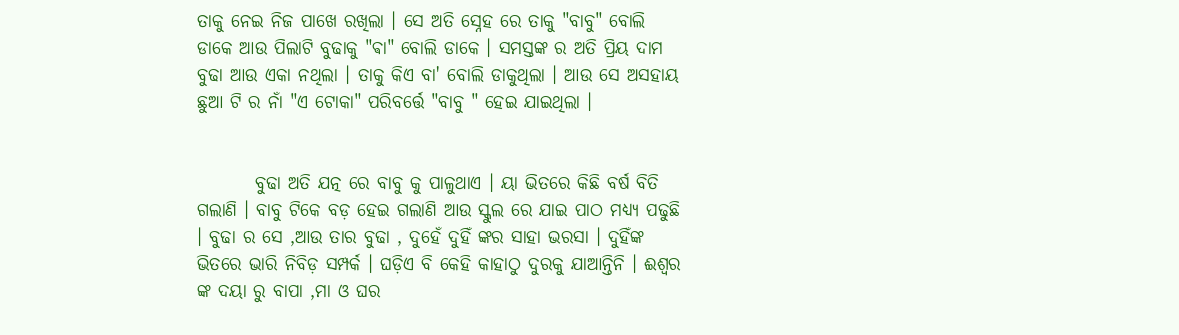ତାକୁ ନେଇ ନିଜ ପାଖେ ରଖିଲା । ସେ ଅତି ସ୍ନେହ ରେ ତାକୁ "ବାବୁ" ବୋଲି ଡାକେ ଆଉ ପିଲାଟି ବୁଢାକୁ "ଵା" ବୋଲି ଡାକେ । ସମସ୍ତଙ୍କ ର ଅତି ପ୍ରିୟ ଦାମ ବୁଢା ଆଉ ଏକା ନଥିଲା । ତାକୁ କିଏ ବା' ବୋଲି ଡାକୁଥିଲା । ଆଉ ସେ ଅସହାୟ ଛୁଆ ଟି ର ନାଁ "ଏ ଟୋକା" ପରିବର୍ତ୍ତେ "ବାବୁ " ହେଇ ଯାଇଥିଲା ।


        ବୁଢା ଅତି ଯତ୍ନ ରେ ବାବୁ କୁ ପାଳୁଥାଏ । ୟା ଭିତରେ କିଛି ବର୍ଷ ବିତି ଗଲାଣି । ବାବୁ ଟିକେ ବଡ଼ ହେଇ ଗଲାଣି ଆଉ ସ୍କୁଲ ରେ ଯାଇ ପାଠ ମଧ୍ୟ୍ୟ ପଢୁଛି । ବୁଢା ର ସେ ,ଆଉ ତାର ବୁଢା , ଦୁହେଁ ଦୁହିଁ ଙ୍କର ସାହା ଭରସା । ଦୁହିଁଙ୍କ ଭିତରେ ଭାରି ନିବିଡ଼ ସମ୍ପର୍କ । ଘଡ଼ିଏ ବି କେହି କାହାଠୁ ଦୁରକୁ ଯାଆନ୍ତିନି । ଈଶ୍ୱର ଙ୍କ ଦୟା ରୁ ବାପା ,ମା ଓ ଘର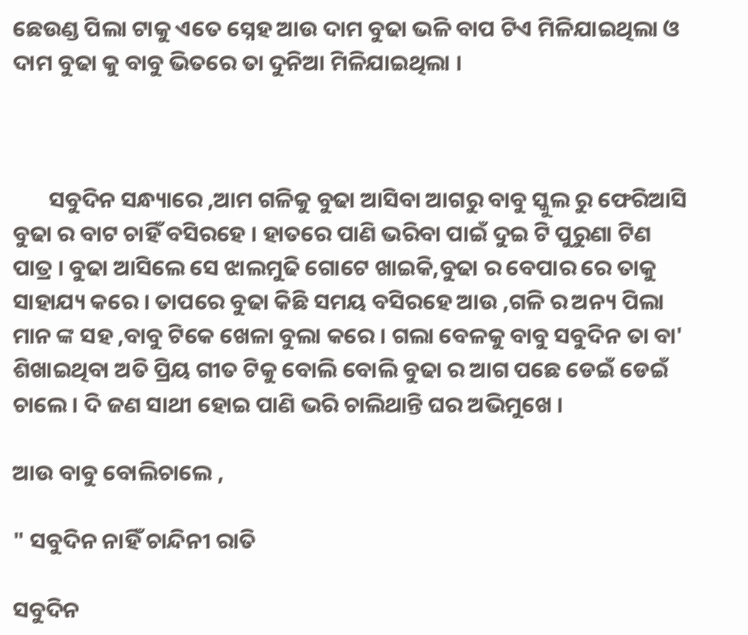ଛେଉଣ୍ଡ ପିଲା ଟାକୁ ଏତେ ସ୍ନେହ ଆଉ ଦାମ ବୁଢା ଭଳି ବାପ ଟିଏ ମିଳିଯାଇଥିଲା ଓ ଦାମ ବୁଢା କୁ ବାବୁ ଭିତରେ ତା ଦୁନିଆ ମିଳିଯାଇଥିଲା ।



       ସବୁଦିନ ସନ୍ଧ୍ୟାରେ ,ଆମ ଗଳିକୁ ବୁଢା ଆସିବା ଆଗରୁ ବାବୁ ସ୍କୁଲ ରୁ ଫେରିଆସି ବୁଢା ର ବାଟ ଚାହିଁ ବସିରହେ । ହାତରେ ପାଣି ଭରିବା ପାଇଁ ଦୁଇ ଟି ପୁରୁଣା ଟିଣ ପାତ୍ର । ବୁଢା ଆସିଲେ ସେ ଝାଲମୁଢି ଗୋଟେ ଖାଇକି,ବୁଢା ର ବେପାର ରେ ତାକୁ ସାହାଯ୍ୟ କରେ । ତାପରେ ବୁଢା କିଛି ସମୟ ବସିରହେ ଆଉ ,ଗଳି ର ଅନ୍ୟ ପିଲା ମାନ ଙ୍କ ସହ ,ବାବୁ ଟିକେ ଖେଳା ବୁଲା କରେ । ଗଲା ବେଳକୁ ବାବୁ ସବୁଦିନ ତା ବା' ଶିଖାଇଥିବା ଅତି ପ୍ରିୟ ଗୀତ ଟିକୁ ବୋଲି ବୋଲି ବୁଢା ର ଆଗ ପଛେ ଡେଇଁ ଡେଇଁ ଚାଲେ । ଦି ଜଣ ସାଥୀ ହୋଇ ପାଣି ଭରି ଚାଲିଥାନ୍ତି ଘର ଅଭିମୁଖେ ।

ଆଉ ବାବୁ ବୋଲିଚାଲେ ,

" ସବୁଦିନ ନାହିଁ ଚାନ୍ଦିନୀ ରାତି

ସବୁଦିନ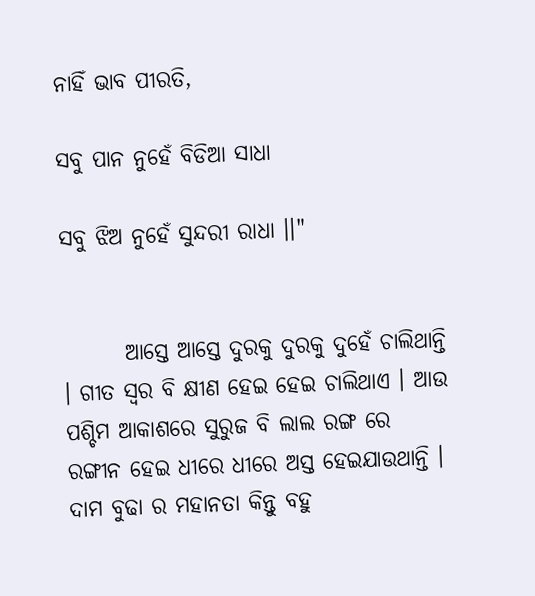ନାହିଁ ଭାବ ପୀରତି,

ସବୁ ପାନ ନୁହେଁ ବିଡିଆ ସାଧା

ସବୁ ଝିଅ ନୁହେଁ ସୁନ୍ଦରୀ ରାଧା ।।"


       ଆସ୍ତେ ଆସ୍ତେ ଦୁରକୁ ଦୁରକୁ ଦୁହେଁ ଚାଲିଥାନ୍ତି । ଗୀତ ସ୍ୱର ବି କ୍ଷୀଣ ହେଇ ହେଇ ଚାଲିଥାଏ । ଆଉ ପଶ୍ଚିମ ଆକାଶରେ ସୁରୁଜ ବି ଲାଲ ରଙ୍ଗ ରେ ରଙ୍ଗୀନ ହେଇ ଧୀରେ ଧୀରେ ଅସ୍ତ ହେଇଯାଉଥାନ୍ତି । ଦାମ ବୁଢା ର ମହାନତା କିନ୍ତୁ ବହୁ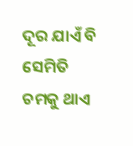ଦୂର ଯାଏଁ ବି ସେମିତି ଚମକୁ ଥାଏ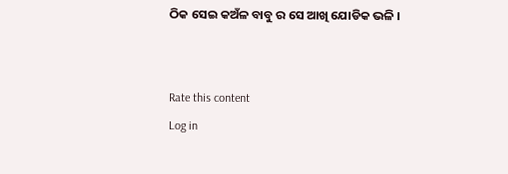ଠିକ ସେଇ କଅଁଳ ବାବୁ ର ସେ ଆଖି ଯୋଡିକ ଭଳି ।


Rate this content
Log in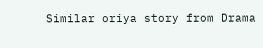Similar oriya story from Drama